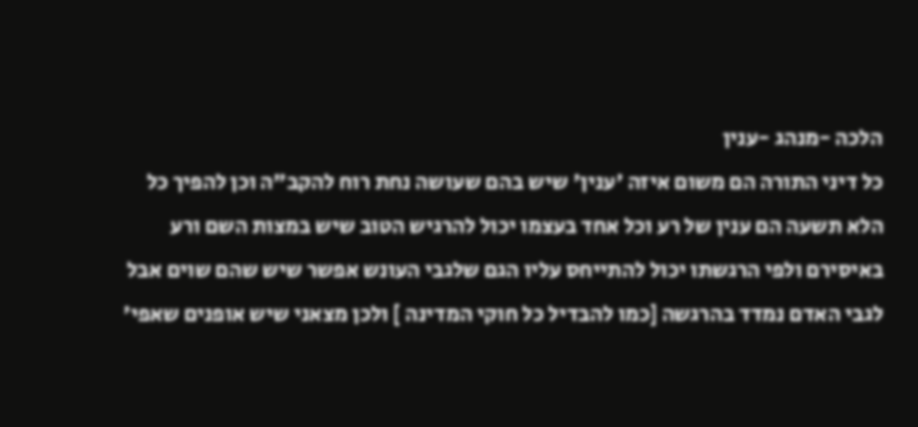הלכה -מנהג -ענין
כל דיני התורה הם משום איזה 'ענין' שיש בהם שעושה נחת רוח להקב"ה וכן להפיך כל הלא תשעה הם ענין של רע וכל אחד בעצמו יכול להרגיש הטוב שיש במצות השם ורע באיסירם ולפי הרגשתו יכול להתייחס עליו הגם שלגבי העונש אפשר שיש שהם שוים אבל לגבי האדם נמדד בהרגשה [כמו להבדיל כל חוקי המדינה ] ולכן מצאני שיש אופנים שאפי'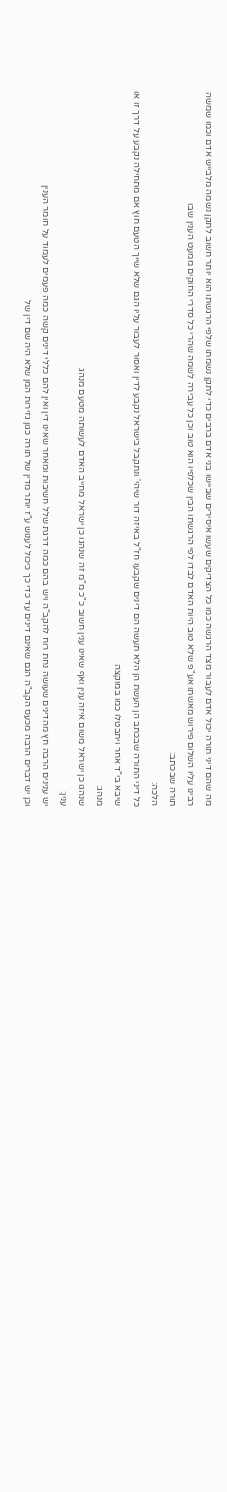מה שהם דיני תורה יכול אדם לעבור מצד הרגשה כמו כל הצדיקים שעשו איסירים שביישו בני אדם ברבים כדי לתקן נשמתו שלפי הרגשתו הוא יותר חשוב לתקן נשמה מלבייש אדם וכמו שמשה רבינו עליו השלום פירוש מאשתו אע"פ שלא טוב היות האדם לבדו לפי הרגשתו הבין שכלפיו הוא טוב וכן כל עבירה לשמה שהרי כל סדרי החוקים ממעט הענין שבו
תורה שבכתב:
הלכה:
כל דיני התורה שבכתב הן העשת הן הלא תעשה הם דינים שקבעו חז"ל באיזה דור שיהי' ונתקבל בישראל נקבע לדין ואסור לעבור עליו הגם שלא שייך הטעם חוץ אם מתחילה נקבע על דרך זו או שיבא בי"ד אחר ויתבטלו כמו במוקצה
מנהג:
שנהגו כן ישראל משום איזה ענין ואף שאינו ענין חשוב כ"כ מ"מ זה שנהגו כן ישראל מחייב האדם לעשותה מטעם מנהג
ענין:
יש ענינים הרבה חץ מהדינים שעושה נחת רוח להקב"ה ויש בהם כמה דרגת שלל חשיבות ומאחר שאינו דין ואין להם כללי דינים קשה כמה פעמים לעמוד על חומר הענין
וכן יש דברים הרבה מכעס הקב"ה הגם שאינם דינים עד כדי כך כיכול לענוש ע"ז יותר מדין של תורה כגון גזירות המן שלא היה שם דין של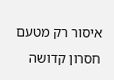איסור רק מטעם חסרון קדושה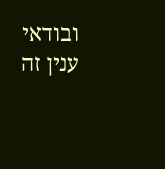ובודאי ענין זה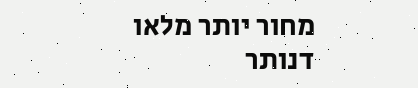מחור יותר מלאו דנותר